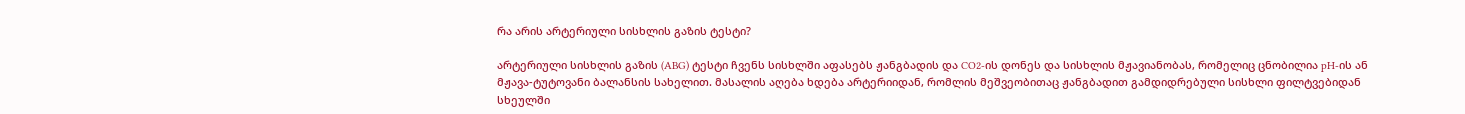რა არის არტერიული სისხლის გაზის ტესტი?

არტერიული სისხლის გაზის (ABG) ტესტი ჩვენს სისხლში აფასებს ჟანგბადის და CO2-ის დონეს და სისხლის მჟავიანობას, რომელიც ცნობილია pH-ის ან მჟავა-ტუტოვანი ბალანსის სახელით. მასალის აღება ხდება არტერიიდან, რომლის მეშვეობითაც ჟანგბადით გამდიდრებული სისხლი ფილტვებიდან სხეულში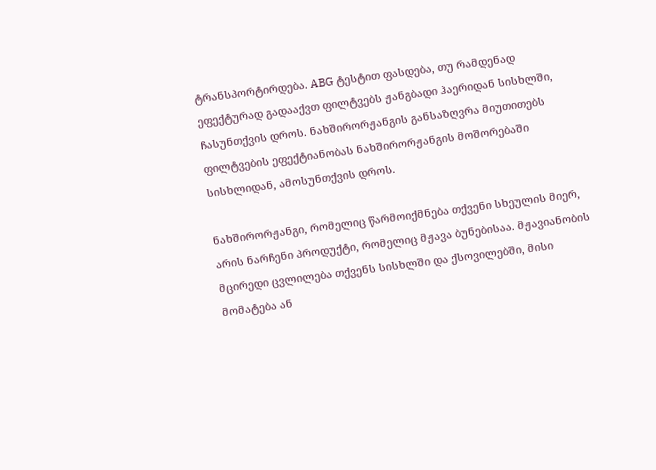ტრანსპორტირდება. ABG ტესტით ფასდება, თუ რამდენად ეფექტურად გადააქვთ ფილტვებს ჟანგბადი ჰაერიდან სისხლში, ჩასუნთქვის დროს. ნახშირორჟანგის განსაზღვრა მიუთითებს ფილტვების ეფექტიანობას ნახშირორჟანგის მოშორებაში სისხლიდან, ამოსუნთქვის დროს.

ნახშირორჟანგი, რომელიც წარმოიქმნება თქვენი სხეულის მიერ, არის ნარჩენი პროდუქტი, რომელიც მჟავა ბუნებისაა. მჟავიანობის მცირედი ცვლილება თქვენს სისხლში და ქსოვილებში, მისი მომატება ან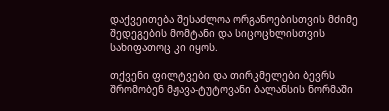დაქვეითება შესაძლოა ორგანოებისთვის მძიმე შედეგების მომტანი და სიცოცხლისთვის სახიფათოც კი იყოს.

თქვენი ფილტვები და თირკმელები ბევრს შრომობენ მჟავა-ტუტოვანი ბალანსის ნორმაში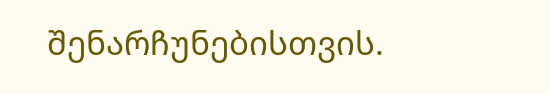შენარჩუნებისთვის.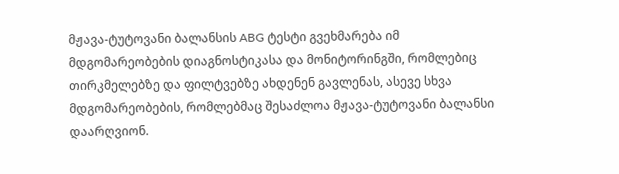მჟავა-ტუტოვანი ბალანსის ABG ტესტი გვეხმარება იმ მდგომარეობების დიაგნოსტიკასა და მონიტორინგში, რომლებიც თირკმელებზე და ფილტვებზე ახდენენ გავლენას, ასევე სხვა მდგომარეობების, რომლებმაც შესაძლოა მჟავა-ტუტოვანი ბალანსი დაარღვიონ.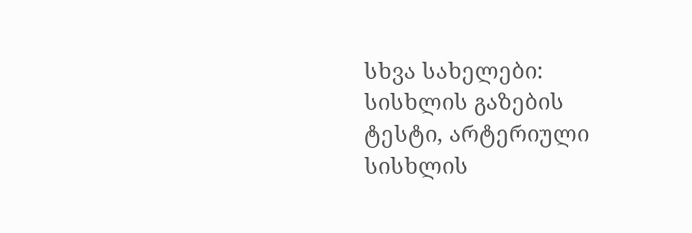სხვა სახელები: სისხლის გაზების ტესტი, არტერიული სისხლის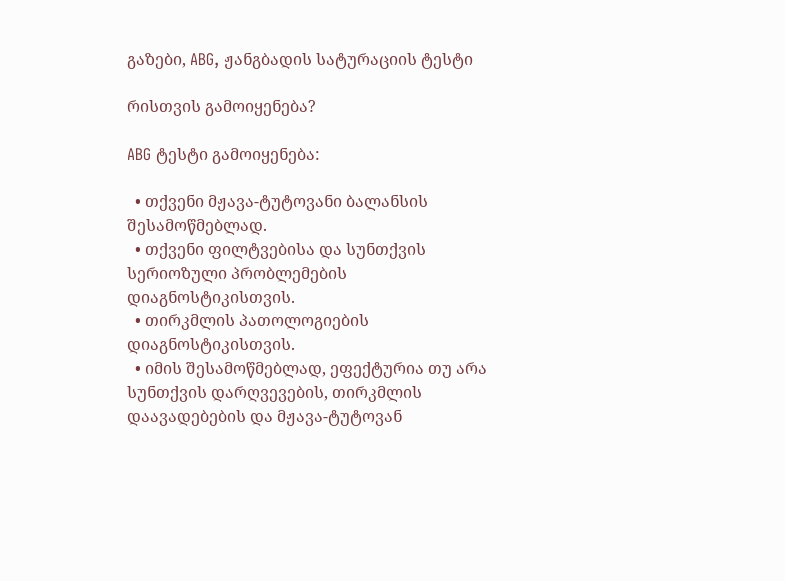გაზები, ABG, ჟანგბადის სატურაციის ტესტი

რისთვის გამოიყენება?

ABG ტესტი გამოიყენება:

  • თქვენი მჟავა-ტუტოვანი ბალანსის შესამოწმებლად.
  • თქვენი ფილტვებისა და სუნთქვის სერიოზული პრობლემების დიაგნოსტიკისთვის.
  • თირკმლის პათოლოგიების დიაგნოსტიკისთვის.
  • იმის შესამოწმებლად, ეფექტურია თუ არა სუნთქვის დარღვევების, თირკმლის დაავადებების და მჟავა-ტუტოვან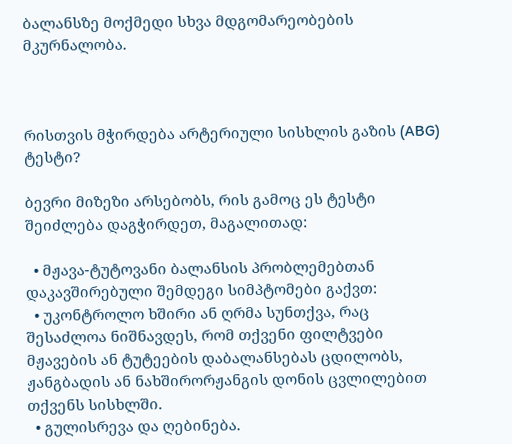ბალანსზე მოქმედი სხვა მდგომარეობების მკურნალობა.



რისთვის მჭირდება არტერიული სისხლის გაზის (ABG) ტესტი?

ბევრი მიზეზი არსებობს, რის გამოც ეს ტესტი შეიძლება დაგჭირდეთ, მაგალითად:

  • მჟავა-ტუტოვანი ბალანსის პრობლემებთან დაკავშირებული შემდეგი სიმპტომები გაქვთ:
  • უკონტროლო ხშირი ან ღრმა სუნთქვა, რაც შესაძლოა ნიშნავდეს, რომ თქვენი ფილტვები მჟავების ან ტუტეების დაბალანსებას ცდილობს, ჟანგბადის ან ნახშირორჟანგის დონის ცვლილებით თქვენს სისხლში.
  • გულისრევა და ღებინება.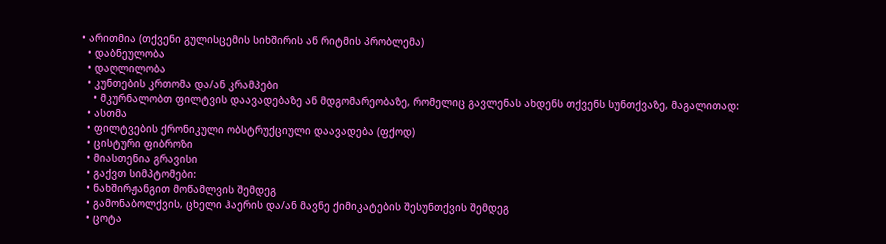• არითმია (თქვენი გულისცემის სიხშირის ან რიტმის პრობლემა)
  • დაბნეულობა
  • დაღლილობა
  • კუნთების კრთომა და/ან კრამპები
    • მკურნალობთ ფილტვის დაავადებაზე ან მდგომარეობაზე, რომელიც გავლენას ახდენს თქვენს სუნთქვაზე, მაგალითად:
  • ასთმა
  • ფილტვების ქრონიკული ობსტრუქციული დაავადება (ფქოდ)
  • ცისტური ფიბროზი
  • მიასთენია გრავისი
  • გაქვთ სიმპტომები:
  • ნახშირჟანგით მოწამლვის შემდეგ
  • გამონაბოლქვის, ცხელი ჰაერის და/ან მავნე ქიმიკატების შესუნთქვის შემდეგ
  • ცოტა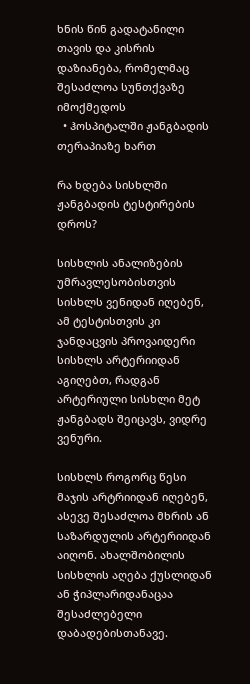ხნის წინ გადატანილი თავის და კისრის დაზიანება, რომელმაც შესაძლოა სუნთქვაზე იმოქმედოს
  • ჰოსპიტალში ჟანგბადის თერაპიაზე ხართ

რა ხდება სისხლში ჟანგბადის ტესტირების დროს?

სისხლის ანალიზების უმრავლესობისთვის სისხლს ვენიდან იღებენ, ამ ტესტისთვის კი ჯანდაცვის პროვაიდერი სისხლს არტერიიდან აგიღებთ, რადგან არტერიული სისხლი მეტ ჟანგბადს შეიცავს, ვიდრე ვენური.

სისხლს როგორც წესი მაჯის არტრიიდან იღებენ, ასევე შესაძლოა მხრის ან საზარდულის არტერიიდან აიღონ. ახალშობილის სისხლის აღება ქუსლიდან ან ჭიპლარიდანაცაა შესაძლებელი დაბადებისთანავე.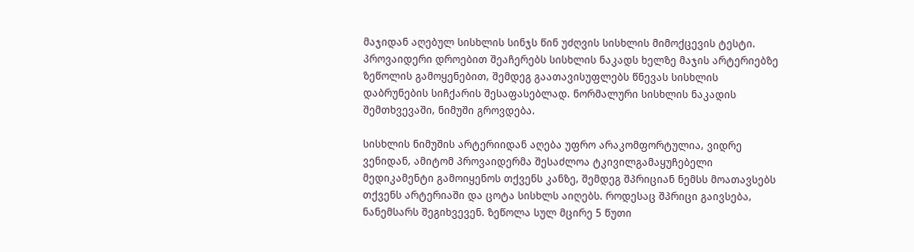მაჯიდან აღებულ სისხლის სინჯს წინ უძღვის სისხლის მიმოქცევის ტესტი. პროვაიდერი დროებით შეაჩერებს სისხლის ნაკადს ხელზე მაჯის არტერიებზე ზეწოლის გამოყენებით, შემდეგ გაათავისუფლებს წნევას სისხლის დაბრუნების სიჩქარის შესაფასებლად. ნორმალური სისხლის ნაკადის შემთხვევაში, ნიმუში გროვდება.

სისხლის ნიმუშის არტერიიდან აღება უფრო არაკომფორტულია, ვიდრე ვენიდან, ამიტომ პროვაიდერმა შესაძლოა ტკივილგამაყუჩებელი მედიკამენტი გამოიყენოს თქვენს კანზე, შემდეგ შპრიციან ნემსს მოათავსებს თქვენს არტერიაში და ცოტა სისხლს აიღებს. როდესაც შპრიცი გაივსება, ნანემსარს შეგიხვევენ. ზეწოლა სულ მცირე 5 წუთი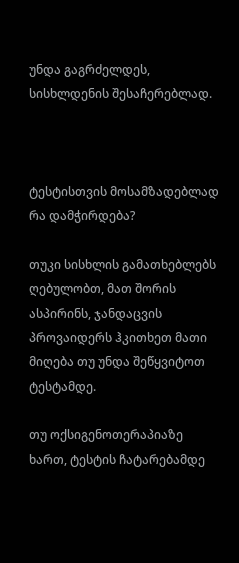უნდა გაგრძელდეს, სისხლდენის შესაჩერებლად.



ტესტისთვის მოსამზადებლად რა დამჭირდება?

თუკი სისხლის გამათხებლებს ღებულობთ, მათ შორის ასპირინს, ჯანდაცვის პროვაიდერს ჰკითხეთ მათი მიღება თუ უნდა შეწყვიტოთ ტესტამდე.

თუ ოქსიგენოთერაპიაზე ხართ, ტესტის ჩატარებამდე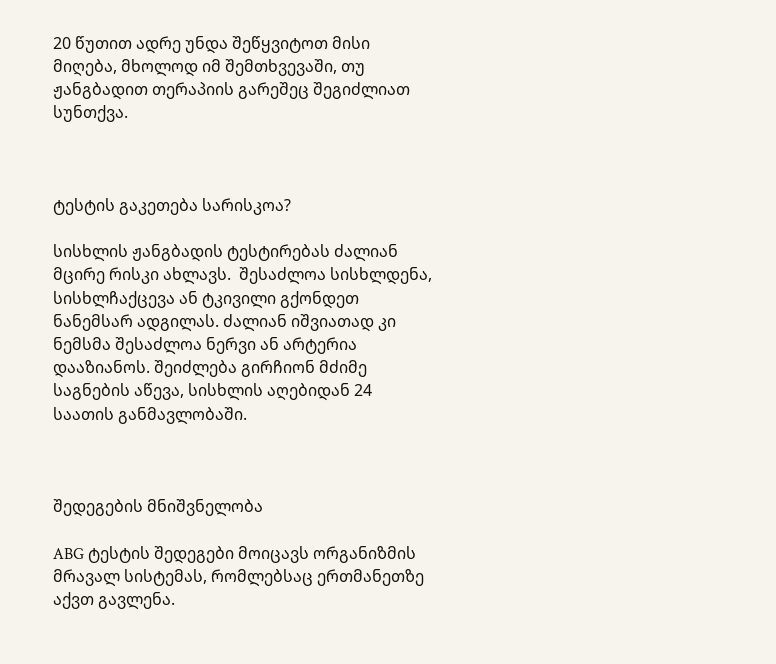20 წუთით ადრე უნდა შეწყვიტოთ მისი მიღება, მხოლოდ იმ შემთხვევაში, თუ ჟანგბადით თერაპიის გარეშეც შეგიძლიათ სუნთქვა.



ტესტის გაკეთება სარისკოა?

სისხლის ჟანგბადის ტესტირებას ძალიან მცირე რისკი ახლავს.  შესაძლოა სისხლდენა, სისხლჩაქცევა ან ტკივილი გქონდეთ ნანემსარ ადგილას. ძალიან იშვიათად კი ნემსმა შესაძლოა ნერვი ან არტერია დააზიანოს. შეიძლება გირჩიონ მძიმე საგნების აწევა, სისხლის აღებიდან 24 საათის განმავლობაში.



შედეგების მნიშვნელობა

ABG ტესტის შედეგები მოიცავს ორგანიზმის მრავალ სისტემას, რომლებსაც ერთმანეთზე აქვთ გავლენა.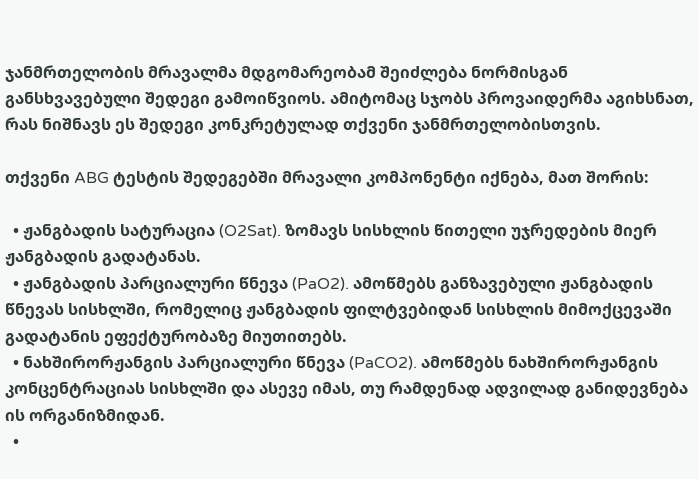ჯანმრთელობის მრავალმა მდგომარეობამ შეიძლება ნორმისგან განსხვავებული შედეგი გამოიწვიოს. ამიტომაც სჯობს პროვაიდერმა აგიხსნათ, რას ნიშნავს ეს შედეგი კონკრეტულად თქვენი ჯანმრთელობისთვის.

თქვენი ABG ტესტის შედეგებში მრავალი კომპონენტი იქნება, მათ შორის:

  • ჟანგბადის სატურაცია (O2Sat). ზომავს სისხლის წითელი უჯრედების მიერ ჟანგბადის გადატანას.
  • ჟანგბადის პარციალური წნევა (PaO2). ამოწმებს განზავებული ჟანგბადის წნევას სისხლში, რომელიც ჟანგბადის ფილტვებიდან სისხლის მიმოქცევაში გადატანის ეფექტურობაზე მიუთითებს.
  • ნახშირორჟანგის პარციალური წნევა (PaCO2). ამოწმებს ნახშირორჟანგის კონცენტრაციას სისხლში და ასევე იმას, თუ რამდენად ადვილად განიდევნება ის ორგანიზმიდან.
  •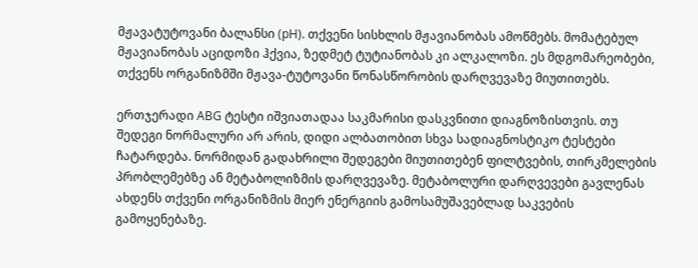მჟავატუტოვანი ბალანსი (pH). თქვენი სისხლის მჟავიანობას ამოწმებს. მომატებულ მჟავიანობას აციდოზი ჰქვია, ზედმეტ ტუტიანობას კი ალკალოზი. ეს მდგომარეობები, თქვენს ორგანიზმში მჟავა-ტუტოვანი წონასწორობის დარღვევაზე მიუთითებს.

ერთჯერადი ABG ტესტი იშვიათადაა საკმარისი დასკვნითი დიაგნოზისთვის. თუ შედეგი ნორმალური არ არის, დიდი ალბათობით სხვა სადიაგნოსტიკო ტესტები ჩატარდება. ნორმიდან გადახრილი შედეგები მიუთითებენ ფილტვების, თირკმელების პრობლემებზე ან მეტაბოლიზმის დარღვევაზე. მეტაბოლური დარღვევები გავლენას ახდენს თქვენი ორგანიზმის მიერ ენერგიის გამოსამუშავებლად საკვების გამოყენებაზე.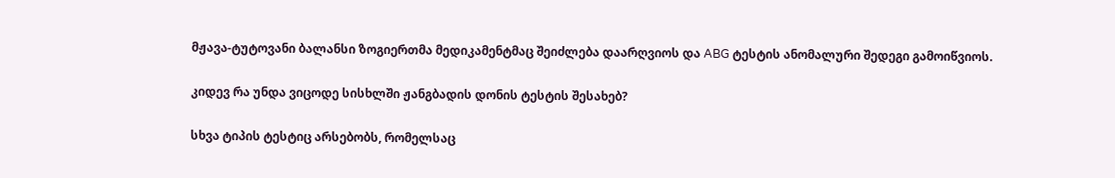მჟავა-ტუტოვანი ბალანსი ზოგიერთმა მედიკამენტმაც შეიძლება დაარღვიოს და ABG ტესტის ანომალური შედეგი გამოიწვიოს.

კიდევ რა უნდა ვიცოდე სისხლში ჟანგბადის დონის ტესტის შესახებ?

სხვა ტიპის ტესტიც არსებობს, რომელსაც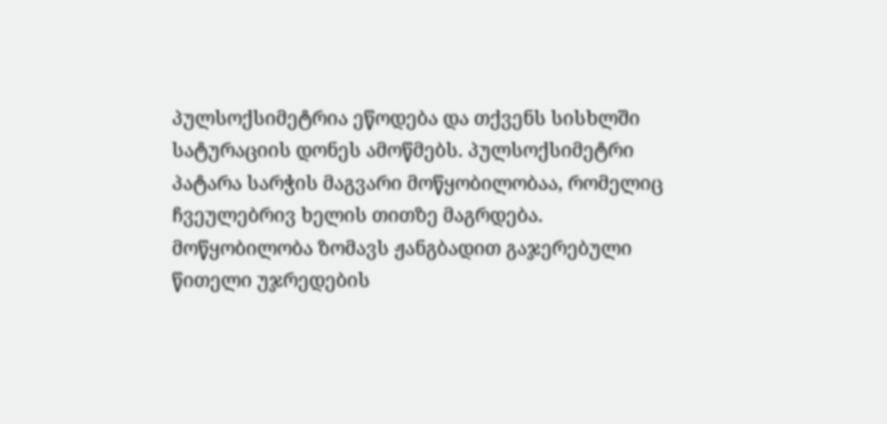პულსოქსიმეტრია ეწოდება და თქვენს სისხლში სატურაციის დონეს ამოწმებს. პულსოქსიმეტრი პატარა სარჭის მაგვარი მოწყობილობაა, რომელიც ჩვეულებრივ ხელის თითზე მაგრდება. მოწყობილობა ზომავს ჟანგბადით გაჯერებული წითელი უჯრედების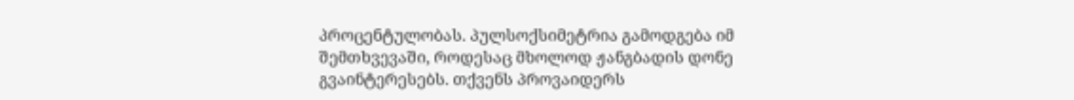პროცენტულობას. პულსოქსიმეტრია გამოდგება იმ შემთხვევაში, როდესაც მხოლოდ ჟანგბადის დონე გვაინტერესებს. თქვენს პროვაიდერს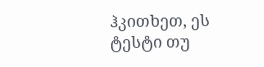ჰკითხეთ, ეს ტესტი თუ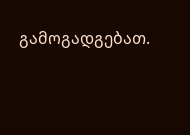გამოგადგებათ.